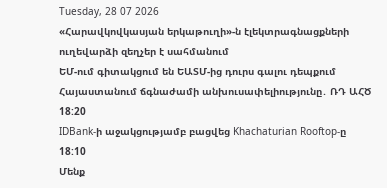Tuesday, 28 07 2026
«Հարավկովկասյան երկաթուղի»-ն էլեկտրագնացքների ուղեվարձի զեղչեր է սահմանում
ԵՄ-ում գիտակցում են ԵԱՏՄ-ից դուրս գալու դեպքում Հայաստանում ճգնաժամի անխուսափելիությունը․ ՌԴ ԱՀԾ
18:20
IDBank-ի աջակցությամբ բացվեց Khachaturian Rooftop-ը
18:10
Մենք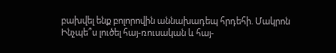բախվել ենք բոլորովին աննախադեպ հրդեհի. Մակրոն
Ինչպե՞ս լուծել հայ-ռուսական և հայ-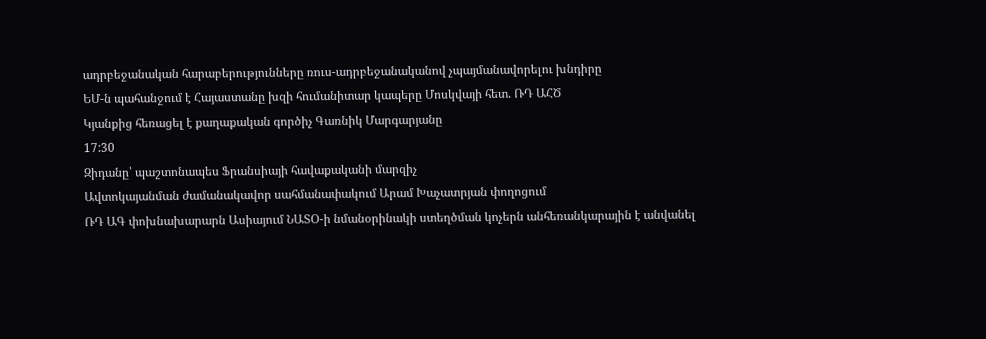ադրբեջանական հարաբերությունները ռուս-ադրբեջանականով չպայմանավորելու խնդիրը
ԵՄ-ն պահանջում է Հայաստանը խզի հումանիտար կապերը Մոսկվայի հետ. ՌԴ ԱՀԾ
Կյանքից հեռացել է քաղաքական գործիչ Գառնիկ Մարգարյանը
17:30
Զիդանը՝ պաշտոնապես Ֆրանսիայի հավաքականի մարզիչ
Ավտոկայանման ժամանակավոր սահմանափակում Արամ Խաչատրյան փողոցում
ՌԴ ԱԳ փոխնախարարն Ասիայում ՆԱՏՕ-ի նմանօրինակի ստեղծման կոչերն անհեռանկարային է անվանել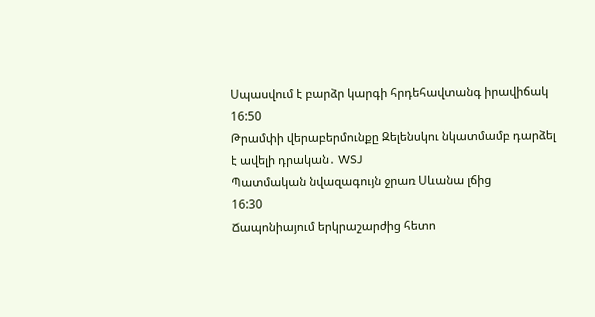Սպասվում է բարձր կարգի հրդեհավտանգ իրավիճակ
16:50
Թրամփի վերաբերմունքը Զելենսկու նկատմամբ դարձել է ավելի դրական․ WSJ
Պատմական նվազագույն ջրառ Սևանա լճից
16:30
Ճապոնիայում երկրաշարժից հետո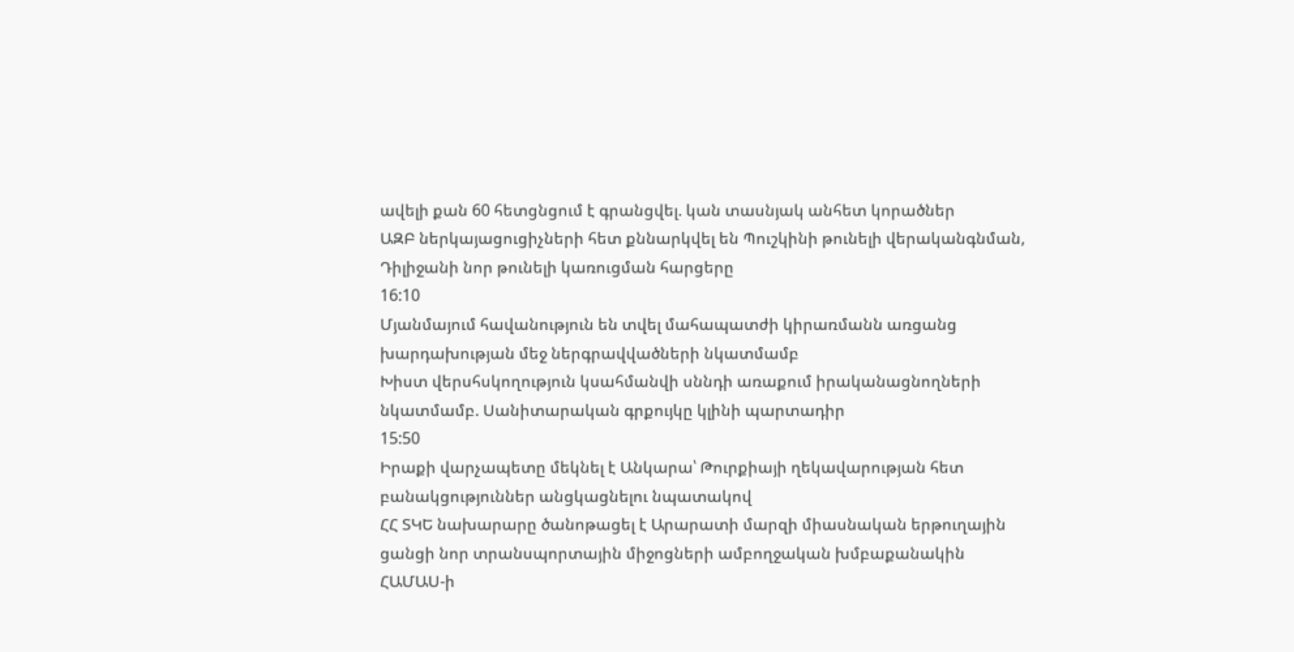ավելի քան 60 հետցնցում է գրանցվել. կան տասնյակ անհետ կորածներ
ԱԶԲ ներկայացուցիչների հետ քննարկվել են Պուշկինի թունելի վերականգնման, Դիլիջանի նոր թունելի կառուցման հարցերը
16:10
Մյանմայում հավանություն են տվել մահապատժի կիրառմանն առցանց խարդախության մեջ ներգրավվածների նկատմամբ
Խիստ վերսհսկողություն կսահմանվի սննդի առաքում իրականացնողների նկատմամբ. Սանիտարական գրքույկը կլինի պարտադիր
15:50
Իրաքի վարչապետը մեկնել է Անկարա՝ Թուրքիայի ղեկավարության հետ բանակցություններ անցկացնելու նպատակով
ՀՀ ՏԿԵ նախարարը ծանոթացել է Արարատի մարզի միասնական երթուղային ցանցի նոր տրանսպորտային միջոցների ամբողջական խմբաքանակին
ՀԱՄԱՍ-ի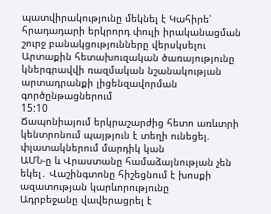պատվիրակությունը մեկնել է Կահիրե՝ հրադադարի երկրորդ փուլի իրականացման շուրջ բանակցությունները վերսկսելու
Արտաքին հետախուզական ծառայությունը կներգրավվի ռազմական նշանակության արտադրանքի լիցենզավորման գործընթացներում
15:10
Ճապոնիայում երկրաշարժից հետո առևտրի կենտրոնում պայթյուն է տեղի ունեցել. փլատակներում մարդիկ կան
ԱՄՆ-ը և Վրաստանը համաձայնության չեն եկել․ Վաշինգտոնը հիշեցնում է խոսքի ազատության կարևորությունը
Ադրբեջանը վավերացրել է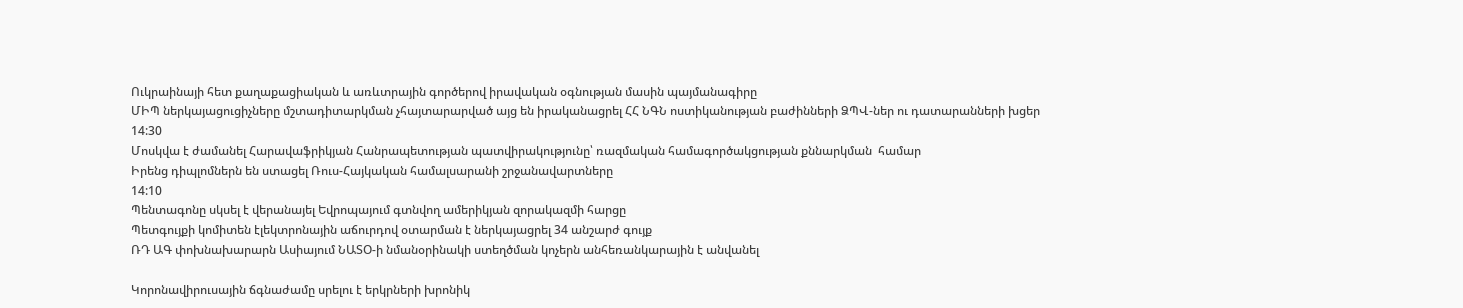Ուկրաինայի հետ քաղաքացիական և առևտրային գործերով իրավական օգնության մասին պայմանագիրը
ՄԻՊ ներկայացուցիչները մշտադիտարկման չհայտարարված այց են իրականացրել ՀՀ ՆԳՆ ոստիկանության բաժինների ՁՊՎ-ներ ու դատարանների խցեր
14:30
Մոսկվա է ժամանել Հարավաֆրիկյան Հանրապետության պատվիրակությունը՝ ռազմական համագործակցության քննարկման  համար
Իրենց դիպլոմներն են ստացել Ռուս-Հայկական համալսարանի շրջանավարտները
14:10
Պենտագոնը սկսել է վերանայել Եվրոպայում գտնվող ամերիկյան զորակազմի հարցը
Պետգույքի կոմիտեն էլեկտրոնային աճուրդով օտարման է ներկայացրել 34 անշարժ գույք
ՌԴ ԱԳ փոխնախարարն Ասիայում ՆԱՏՕ-ի նմանօրինակի ստեղծման կոչերն անհեռանկարային է անվանել

Կորոնավիրուսային ճգնաժամը սրելու է երկրների խրոնիկ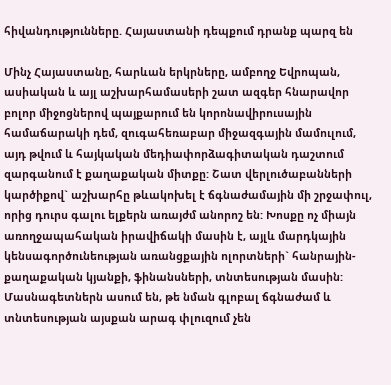հիվանդությունները. Հայաստանի դեպքում դրանք պարզ են

Մինչ Հայաստանը, հարևան երկրները, ամբողջ Եվրոպան, ասիական և այլ աշխարհամասերի շատ ազգեր հնարավոր բոլոր միջոցներով պայքարում են կորոնավիրուսային համաճարակի դեմ, զուգահեռաբար միջազգային մամուլում, այդ թվում և հայկական մեդիափորձագիտական դաշտում զարգանում է քաղաքական միտքը: Շատ վերլուծաբանների կարծիքով` աշխարհը թևակոխել է ճգնաժամային մի շրջափուլ, որից դուրս գալու ելքերն առայժմ անորոշ են: Խոսքը ոչ միայն առողջապահական իրավիճակի մասին է, այլև մարդկային կենսագործունեության առանցքային ոլորտների` հանրային-քաղաքական կյանքի, ֆինանսների, տնտեսության մասին: Մասնագետներն ասում են, թե նման գլոբալ ճգնաժամ և տնտեսության այսքան արագ փլուզում չեն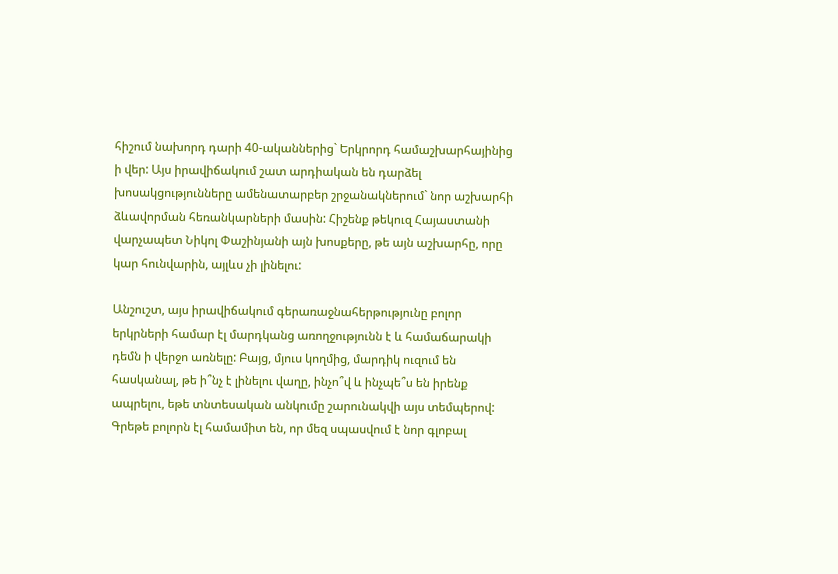հիշում նախորդ դարի 40-ականներից` Երկրորդ համաշխարհայինից ի վեր: Այս իրավիճակում շատ արդիական են դարձել խոսակցությունները ամենատարբեր շրջանակներում` նոր աշխարհի ձևավորման հեռանկարների մասին: Հիշենք թեկուզ Հայաստանի վարչապետ Նիկոլ Փաշինյանի այն խոսքերը, թե այն աշխարհը, որը կար հունվարին, այլևս չի լինելու:

Անշուշտ, այս իրավիճակում գերառաջնահերթությունը բոլոր երկրների համար էլ մարդկանց առողջությունն է և համաճարակի դեմն ի վերջո առնելը: Բայց, մյուս կողմից, մարդիկ ուզում են հասկանալ, թե ի՞նչ է լինելու վաղը, ինչո՞վ և ինչպե՞ս են իրենք ապրելու, եթե տնտեսական անկումը շարունակվի այս տեմպերով: Գրեթե բոլորն էլ համամիտ են, որ մեզ սպասվում է նոր գլոբալ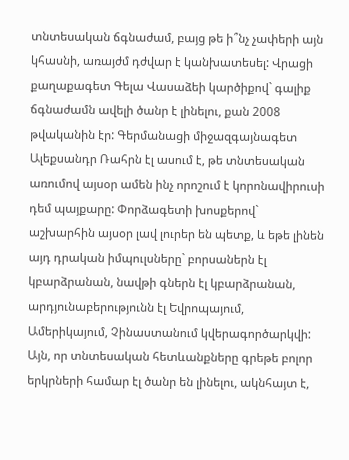տնտեսական ճգնաժամ, բայց թե ի՞նչ չափերի այն կհասնի, առայժմ դժվար է կանխատեսել: Վրացի քաղաքագետ Գելա Վասաձեի կարծիքով` գալիք ճգնաժամն ավելի ծանր է լինելու, քան 2008 թվականին էր: Գերմանացի միջազգայնագետ Ալեքսանդր Ռահրն էլ ասում է, թե տնտեսական առումով այսօր ամեն ինչ որոշում է կորոնավիրուսի դեմ պայքարը: Փորձագետի խոսքերով` աշխարհին այսօր լավ լուրեր են պետք, և եթե լինեն այդ դրական իմպուլսները` բորսաներն էլ կբարձրանան, նավթի գներն էլ կբարձրանան, արդյունաբերությունն էլ Եվրոպայում, Ամերիկայում, Չինաստանում կվերագործարկվի: Այն, որ տնտեսական հետևանքները գրեթե բոլոր երկրների համար էլ ծանր են լինելու, ակնհայտ է,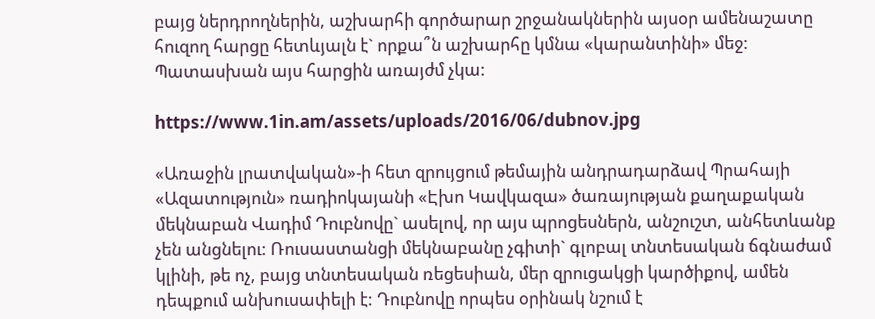բայց ներդրողներին, աշխարհի գործարար շրջանակներին այսօր ամենաշատը հուզող հարցը հետևյալն է` որքա՞ն աշխարհը կմնա «կարանտինի» մեջ: Պատասխան այս հարցին առայժմ չկա:

https://www.1in.am/assets/uploads/2016/06/dubnov.jpg

«Առաջին լրատվական»-ի հետ զրույցում թեմային անդրադարձավ Պրահայի «Ազատություն» ռադիոկայանի «Էխո Կավկազա» ծառայության քաղաքական մեկնաբան Վադիմ Դուբնովը` ասելով, որ այս պրոցեսներն, անշուշտ, անհետևանք չեն անցնելու: Ռուսաստանցի մեկնաբանը չգիտի` գլոբալ տնտեսական ճգնաժամ կլինի, թե ոչ, բայց տնտեսական ռեցեսիան, մեր զրուցակցի կարծիքով, ամեն դեպքում անխուսափելի է: Դուբնովը որպես օրինակ նշում է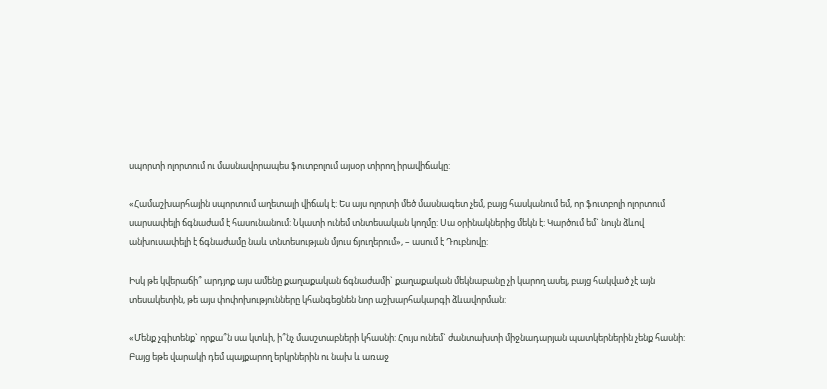սպորտի ոլորտում ու մասնավորապես ֆուտբոլում այսօր տիրող իրավիճակը:

«Համաշխարհային սպորտում աղետալի վիճակ է: Ես այս ոլորտի մեծ մասնագետ չեմ, բայց հասկանում եմ, որ ֆուտբոլի ոլորտում սարսափելի ճգնաժամ է հասունանում: Նկատի ունեմ տնտեսական կողմը: Սա օրինակներից մեկն է: Կարծում եմ` նույն ձևով անխուսափելի է ճգնաժամը նաև տնտեսության մյուս ճյուղերում», – ասում է Դուբնովը:

Իսկ թե կվերաճի՞ արդյոք այս ամենը քաղաքական ճգնաժամի` քաղաքական մեկնաբանը չի կարող ասել, բայց հակված չէ այն տեսակետին, թե այս փոփոխությունները կհանգեցնեն նոր աշխարհակարգի ձևավորման:

«Մենք չգիտենք` որքա՞ն սա կտևի, ի՞նչ մասշտաբների կհասնի: Հույս ունեմ` ժանտախտի միջնադարյան պատկերներին չենք հասնի: Բայց եթե վարակի դեմ պայքարող երկրներին ու նախ և առաջ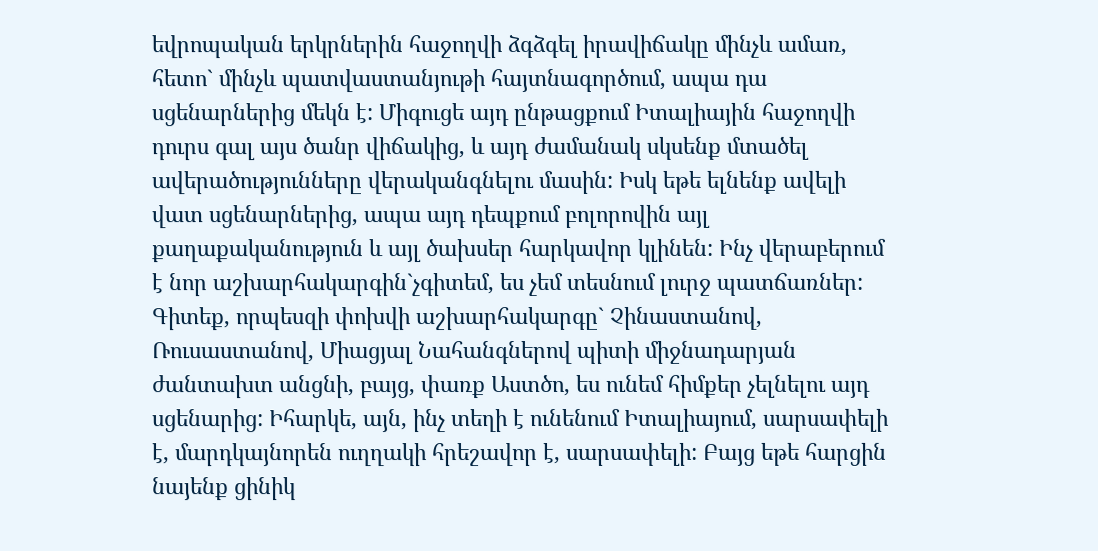եվրոպական երկրներին հաջողվի ձգձգել իրավիճակը մինչև ամառ, հետո` մինչև պատվաստանյութի հայտնագործում, ապա դա սցենարներից մեկն է: Միգուցե այդ ընթացքում Իտալիային հաջողվի դուրս գալ այս ծանր վիճակից, և այդ ժամանակ սկսենք մտածել ավերածությունները վերականգնելու մասին: Իսկ եթե ելնենք ավելի վատ սցենարներից, ապա այդ դեպքում բոլորովին այլ քաղաքականություն և այլ ծախսեր հարկավոր կլինեն: Ինչ վերաբերում է նոր աշխարհակարգին`չգիտեմ, ես չեմ տեսնում լուրջ պատճառներ: Գիտեք, որպեսզի փոխվի աշխարհակարգը` Չինաստանով, Ռուսաստանով, Միացյալ Նահանգներով պիտի միջնադարյան ժանտախտ անցնի, բայց, փառք Աստծո, ես ունեմ հիմքեր չելնելու այդ սցենարից: Իհարկե, այն, ինչ տեղի է ունենում Իտալիայում, սարսափելի է, մարդկայնորեն ուղղակի հրեշավոր է, սարսափելի: Բայց եթե հարցին նայենք ցինիկ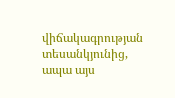վիճակագրության տեսանկյունից, ապա այս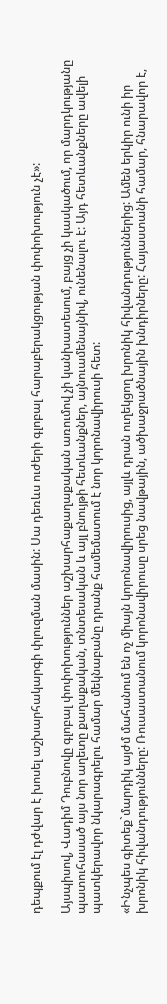դեպքում էլ դժվար է խոսել աշխարհակարգի փլուզման մասին: Սա դեռևս ուժերի գլոբալ հարաբերակցության փոփոխություն չէ»:

Այսպիսով, Վադիմ Դուբնովը գլոբալ փոփոխություններ աշխարհաքաղաքական առումով չի կանխատեսում, բայց չի կասկածում, որ մարդկությանը պատուհասած այս նոր աղետը քաղաքական, տնտեսական և այլ բնույթի հետևանքներ, այնուամենայնիվ, ունենալու է: Այդ հետևանքները ավելի պատկերավոր նկարագրելու համար մեկնաբանը դրանք համեմատում է նոր կորոնավիրուսի հետ:

«Ինչպես գիտեք`մարդիկ այժմ մահանում են ոչ միայն կորոնավիրուսից, այլև դրան ուղեկցող խրոնիկ հիվանդություններից: Ամեն երկիր ունի իր խրոնիկ հիվանդությունները: Ռուսաստանում կորոնավիրուսը սրեց նավթային, ածխաջրածնային խնդիրները: Հայաստանի համար, հնարավոր է,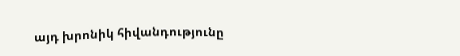այդ խրոնիկ հիվանդությունը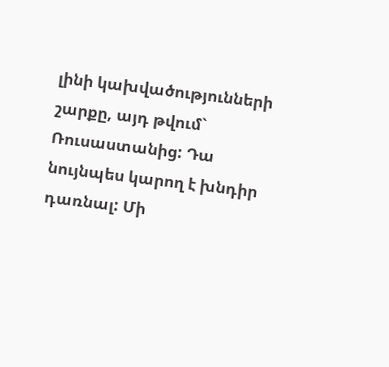լինի կախվածությունների շարքը, այդ թվում` Ռուսաստանից: Դա նույնպես կարող է խնդիր դառնալ: Մի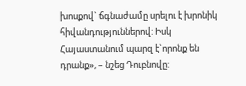խոսքով` ճգնաժամը սրելու է խրոնիկ հիվանդություններով: Իսկ Հայաստանում պարզ է`որոնք են դրանք», – նշեց Դուբնովը: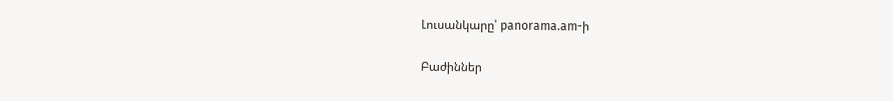Լուսանկարը՝ panorama.am-ի

Բաժիններ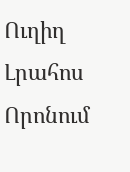Ուղիղ
Լրահոս
Որոնում